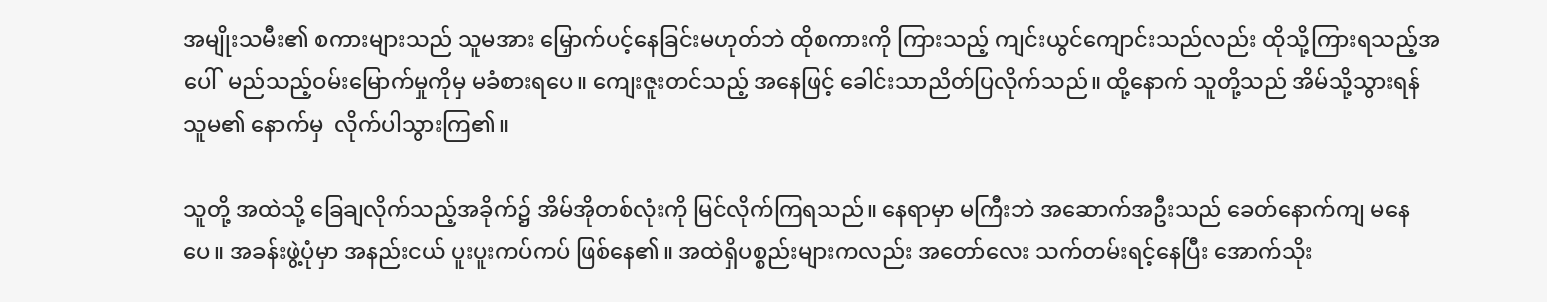အမျိုးသမီး၏ စကားများသည် သူမအား မြှောက်ပင့်နေခြင်းမဟုတ်ဘဲ ထိုစကားကို ကြားသည့် ကျင်းယွင်ကျောင်းသည်လည်း ထိုသို့ကြားရသည့်အပေါ်  မည်သည့်ဝမ်းမြောက်မှုကိုမှ မခံစားရပေ။ ကျေးဇူးတင်သည့် အနေဖြင့် ခေါင်းသာညိတ်ပြလိုက်သည်။ ထို့နောက် သူတို့သည် အိမ်သို့သွားရန် သူမ၏ နောက်မှ  လိုက်ပါသွားကြ၏။

သူတို့ အထဲသို့ ခြေချလိုက်သည့်အခိုက်၌ အိမ်အိုတစ်လုံးကို မြင်လိုက်ကြရသည်။ နေရာမှာ မကြီးဘဲ အဆောက်အဦးသည် ခေတ်နောက်ကျ မနေပေ။ အခန်းဖွဲ့ပုံမှာ အနည်းငယ် ပူးပူးကပ်ကပ် ဖြစ်နေ၏။ အထဲရှိပစ္စည်းများကလည်း အတော်လေး သက်တမ်းရင့်နေပြီး အောက်သိုး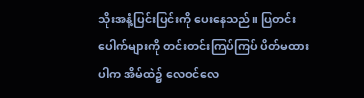သိုးအနံ့ပြင်းပြင်းကို ပေးနေသည်။ ပြတင်းပေါက်များကို တင်းတင်းကြပ်ကြပ် ပိတ်မထားပါက အိမ်ထဲ၌ လေဝင်လေ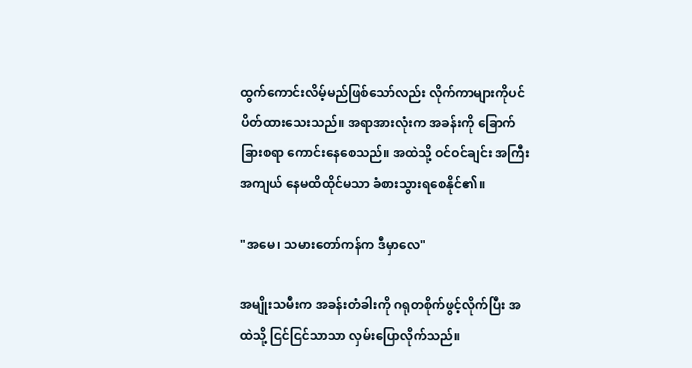ထွက်ကောင်းလိမ့်မည်ဖြစ်သော်လည်း လိုက်ကာများကိုပင် ပိတ်ထားသေးသည်။ အရာအားလုံးက အခန်းကို ခြောက်ခြားစရာ ကောင်းနေစေသည်။ အထဲသို့ ဝင်ဝင်ချင်း အကြီးအကျယ် နေမထိထိုင်မသာ ခံစားသွားရစေနိုင်၏။

"အမေ၊ သမားတော်ကန်က ဒီမှာလေ"

အမျိုးသမီးက အခန်းတံခါးကို ဂရုတစိုက်ဖွင့်လိုက်ပြီး အထဲသို့ ငြင်ငြင်သာသာ လှမ်းပြောလိုက်သည်။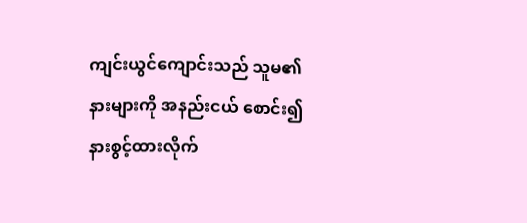ကျင်းယွင်ကျောင်းသည် သူမ၏ နားများကို အနည်းငယ် စောင်း၍ နားစွင့်ထားလိုက်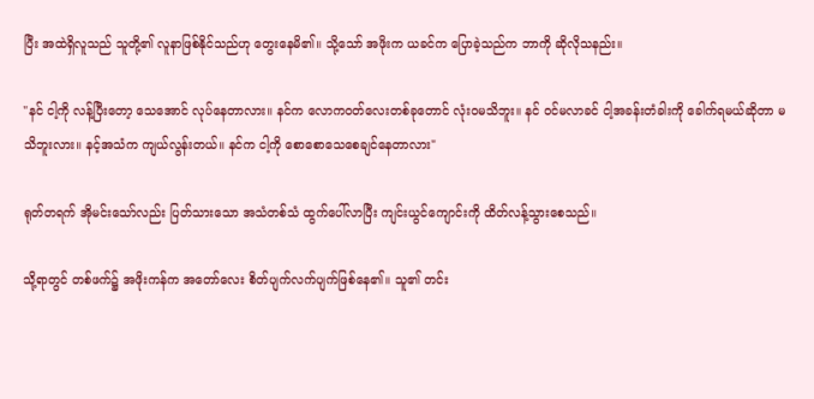ပြီး အထဲရှိလူသည် သူတို့၏ လူနာဖြစ်နိုင်သည်ဟု တွေးနေမိ၏။ သို့သော် အဖိုးက ယခင်က ပြောခဲ့သည်က ဘာကို ဆိုလိုသနည်း။

"နင် ငါ့ကို လန့်ပြီးတော့ သေအောင် လုပ်နေတာလား။ နင်က လောကဝတ်လေးတစ်ခုတောင် လုံးဝမသိဘူး။ နင် ဝင်မလာခင် ငါ့အခန်းတံခါးကို ခေါက်ရမယ်ဆိုတာ မသိဘူးလား။ နင့်အသံက ကျယ်လွန်းတယ်။ နင်က ငါ့ကို စောစောသေစေချင်နေတာလား"

ရုတ်တရက် အိုမင်းသော်လည်း ပြတ်သားသော အသံတစ်သံ ထွက်ပေါ်လာပြီး ကျင်းယွင်ကျောင်းကို ထိတ်လန့်သွားစေသည်။

သို့ရာတွင် တစ်ဖက်၌ အဖိုးကန်က အတော်လေး စိတ်ပျက်လက်ပျက်ဖြစ်နေ၏။ သူ၏ တင်း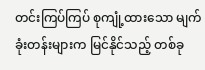တင်းကြပ်ကြပ် စုကျုံ့ထားသော မျက်ခုံးတန်းများက မြင်နိုင်သည့် တစ်ခု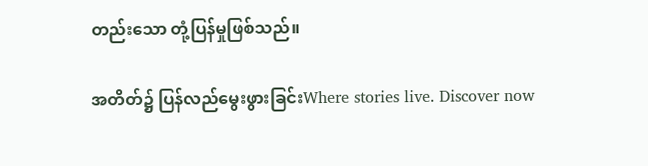တည်းသော တုံ့ပြန်မှုဖြစ်သည်။

အတိတ်၌ ပြန်လည်မွေးဖွားခြင်းWhere stories live. Discover now